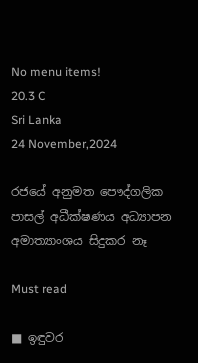No menu items!
20.3 C
Sri Lanka
24 November,2024

රජයේ අනුමත පෞද්ගලික පාසල් අධීක්ෂණය අධ්‍යාපන අමාත්‍යාංශය සිදුකර නෑ

Must read

■ ඉඳුවර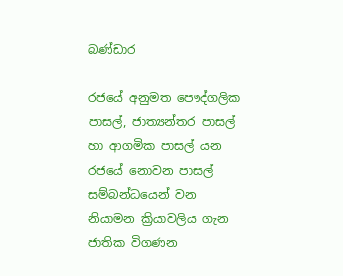බණ්ඩාර

රජයේ අනුමත පෞද්ගලික පාසල්, ජාත්‍යන්තර පාසල් හා ආගමික පාසල් යන රජයේ නොවන පාසල් සම්බන්ධයෙන් වන නියාමන ක්‍රියාවලිය ගැන ජාතික විගණන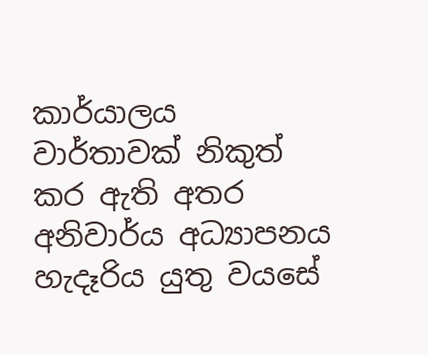කාර්යාලය වාර්තාවක් නිකුත් කර ඇති අතර අනිවාර්ය අධ්‍යාපනය හැදෑරිය යුතු වයසේ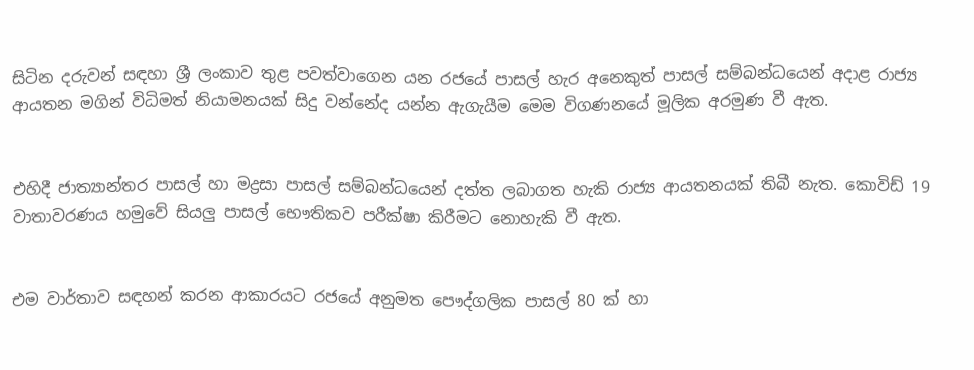සිටින දරුවන් සඳහා ශ්‍රී ලංකාව තුළ පවත්වාගෙන යන රජයේ පාසල් හැර අනෙකුත් පාසල් සම්බන්ධයෙන් අදාළ රාජ්‍ය ආයතන මගින් විධිමත් නියාමනයක් සිදු වන්නේද යන්න ඇගැයීම මෙම විගණනයේ මූලික අරමුණ වී ඇත.


එහිදී ජාත්‍යාන්තර පාසල් හා මද්‍රසා පාසල් සම්බන්ධයෙන් දත්ත ලබාගත හැකි රාජ්‍ය ආයතනයක් තිබී නැත. කොවිඩ් 19 වාතාවරණය හමුවේ සියලු පාසල් භෞතිකව පරීක්ෂා කිරීමට නොහැකි වී ඇත.


එම වාර්තාව සඳහන් කරන ආකාරයට රජයේ අනුමත පෞද්ගලික පාසල් 80 ක් හා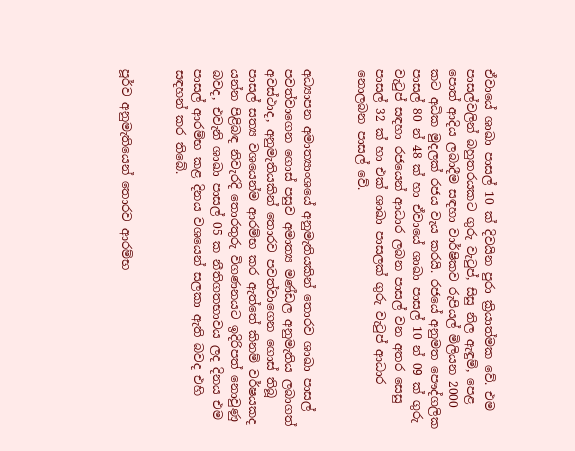ඒවායේ ශාඛා පාසල් 10 ක් දිවයින පුරා ක්‍රියාත්මක වේ. එම පාසල්වලින් බහුතරයකට ගුරු වැටුප්, සිසු නිල ඇඳුම්, පෙළ පොත් ආදිය ලබාදීම සඳහා වාර්ෂිකව රුපියල් මිලියන 2000 කට අධික මුදලක් රජය වැය කරයි. රජයේ අනුමත පෞද්ගලික පාසල් 80 න් 48 ක් හා ඒවායේ ශාඛා පාසල් 10 න් 09 ක් ගුරු වැටුප් සඳහා රජයෙන් ආධාර ලබන පාසල් වන අතර සෙසු පාසල් 32 ක් හා එක් ශාඛා පාසලක් ගුරු වැටුප් ආධාර නොලබන පාසල් වේ.


අධ්‍යාපන අමාත්‍යාංශයේ අනුමැතියකින් තොරව ශාඛා පාසල් පවත්වාගෙන ගොස් පසුව අමාත්‍ය මණ්ඩල අනුමැතිය ලබාගත් අවස්ථාද, අනුමැතියකින් තොරව පවත්වාගෙන ගොස් තිබූ පාසල් සත්‍ය වශයෙන්ම ආරම්භ කර ඇත්තේ කිනම් වර්ෂයකද යන්න පිළිබඳ නිවැරදි තොරතුරු විගණනයට ඉදිරිපත් නොවුණු බවද, එවැනි ශාඛා පාසල් 05 ක නීතිගතභාවය ලද දිනය එම පාසල් ආරම්භ කළ දිනය වශයෙන් සලකා ඇති බවද එහි සඳහන් කර තිබේ.


පූර්ව අනුමැතියෙන් තොරව ආරම්භ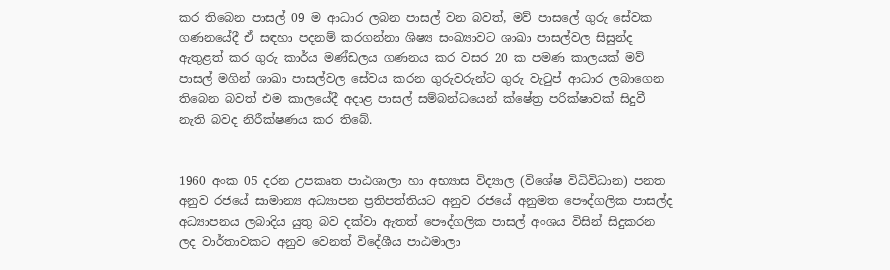කර තිබෙන පාසල් 09 ම ආධාර ලබන පාසල් වන බවත්, මව් පාසලේ ගුරු සේවක ගණනයේදී ඒ සඳහා පදනම් කරගන්නා ශිෂ්‍ය සංඛ්‍යාවට ශාඛා පාසල්වල සිසුන්ද ඇතුළත් කර ගුරු කාර්ය මණ්ඩලය ගණනය කර වසර 20 ක පමණ කාලයක් මව් පාසල් මගින් ශාඛා පාසල්වල සේවය කරන ගුරුවරුන්ට ගුරු වැටුප් ආධාර ලබාගෙන තිබෙන බවත් එම කාලයේදී අදාළ පාසල් සම්බන්ධයෙන් ක්ෂේත්‍ර පරික්ෂාවක් සිදුවී නැති බවද නිරීක්ෂණය කර තිබේ.


1960 අංක 05 දරන උපකෘත පාඨශාලා හා අභ්‍යාස විද්‍යාල (විශේෂ විධිවිධාන) පනත අනුව රජයේ සාමාන්‍ය අධ්‍යාපන ප්‍රතිපත්තියට අනුව රජයේ අනුමත පෞද්ගලික පාසල්ද අධ්‍යාපනය ලබාදිය යුතු බව දක්වා ඇතත් පෞද්ගලික පාසල් අංශය විසින් සිදුකරන ලද වාර්තාවකට අනුව වෙනත් විදේශීය පාඨමාලා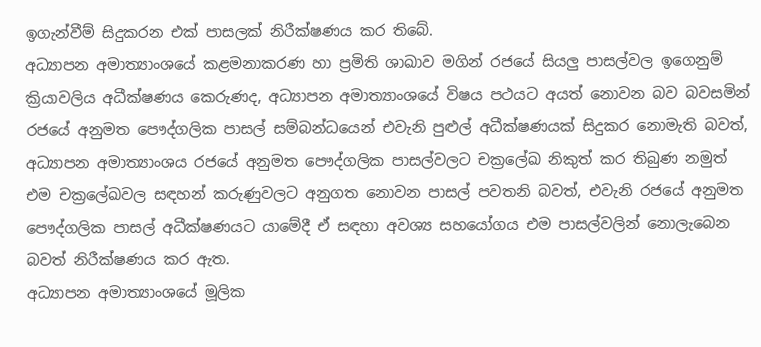ඉගැන්වීම් සිදුකරන එක් පාසලක් නිරීක්ෂණය කර තිබේ.
අධ්‍යාපන අමාත්‍යාංශයේ කළමනාකරණ හා ප්‍රමිති ශාඛාව මගින් රජයේ සියලු පාසල්වල ඉගෙනුම් ක්‍රියාවලිය අධීක්ෂණය කෙරුණද, අධ්‍යාපන අමාත්‍යාංශයේ විෂය පථයට අයත් නොවන බව බවසමින් රජයේ අනුමත පෞද්ගලික පාසල් සම්බන්ධයෙන් එවැනි පුළුල් අධීක්ෂණයක් සිදුකර නොමැති බවත්, අධ්‍යාපන අමාත්‍යාංශය රජයේ අනුමත පෞද්ගලික පාසල්වලට චක්‍රලේඛ නිකුත් කර තිබුණ නමුත් එම චක්‍රලේඛවල සඳහන් කරුණුවලට අනුගත නොවන පාසල් පවතනි බවත්, එවැනි රජයේ අනුමත පෞද්ගලික පාසල් අධීක්ෂණයට යාමේදී ඒ සඳහා අවශ්‍ය සහයෝගය එම පාසල්වලින් නොලැබෙන බවත් නිරීක්ෂණය කර ඇත.
අධ්‍යාපන අමාත්‍යාංශයේ මූලික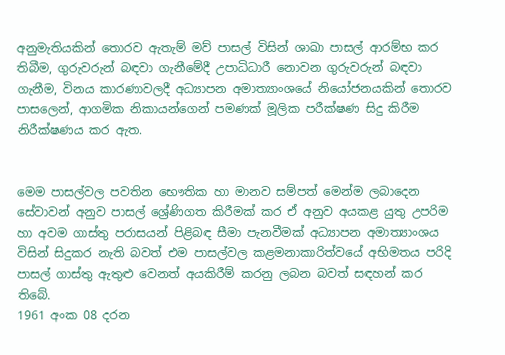අනුමැතියකින් තොරව ඇතැම් මව් පාසල් විසින් ශාඛා පාසල් ආරම්භ කර තිබීම, ගුරුවරුන් බඳවා ගැනීමේදී උපාධිධාරී නොවන ගුරුවරුන් බඳවා ගැනීම, විනය කාරණාවලදී අධ්‍යාපන අමාත්‍යාංශයේ නියෝජනයකින් තොරව පාසලෙන්, ආගමික නිකායන්ගෙන් පමණක් මූලික පරීක්ෂණ සිදු කිරීම නිරීක්ෂණය කර ඇත.


මෙම පාසල්වල පවතින භෞතික හා මානව සම්පත් මෙන්ම ලබාදෙන සේවාවන් අනුව පාසල් ශ්‍රේණිගත කිරීමක් කර ඒ අනුව අයකළ යුතු උපරිම හා අවම ගාස්තු පරාසයන් පිළිබඳ සීමා පැනවීමක් අධ්‍යාපන අමාත්‍යාංශය විසින් සිදුකර නැති බවත් එම පාසල්වල කළමනාකාරිත්වයේ අභිමතය පරිදි පාසල් ගාස්තු ඇතුළු වෙනත් අයකිරීම් කරනු ලබන බවත් සඳහන් කර තිබේ.
1961 අංක 08 දරන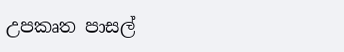උපකෘත පාසල්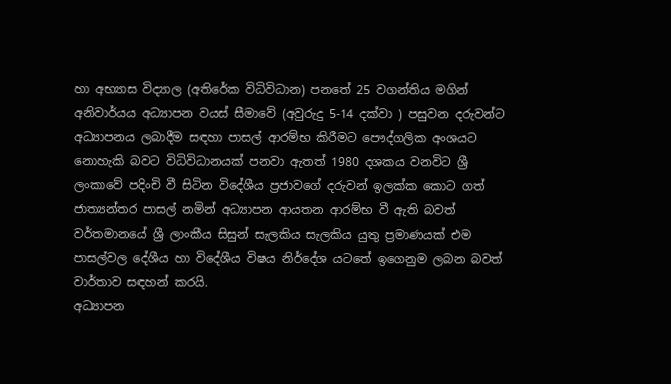හා අභ්‍යාස විද්‍යාල (අතිරේක විධිවිධාන) පනතේ 25 වගන්තිය මගින් අනිවාර්යය අධ්‍යාපන වයස් සීමාවේ (අවුරුදු 5-14 දක්වා ) පසුවන දරුවන්ට අධ්‍යාපනය ලබාදීම සඳහා පාසල් ආරම්භ කිරීමට පෞද්ගලික අංශයට නොහැකි බවට විධිවිධානයක් පනවා ඇතත් 1980 දශකය වනවිට ශ්‍රී ලංකාවේ පදිංචි වී සිටින විදේශීය ප්‍රජාවගේ දරුවන් ඉලක්ක කොට ගත් ජාත්‍යන්තර පාසල් නමින් අධ්‍යාපන ආයතන ආරම්භ වී ඇති බවත් වර්තමානයේ ශ්‍රී ලාංකීය සිසුන් සැලකිය සැලකිය යුතු ප්‍රමාණයක් එම පාසල්වල දේශීය හා විදේශීය විෂය නිර්දේශ යටතේ ඉගෙනුම ලබන බවත් වාර්තාව සඳහන් කරයි.
අධ්‍යාපන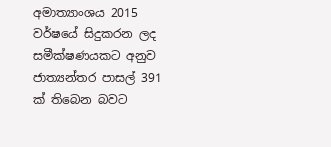අමාත්‍යාංශය 2015 වර්ෂයේ සිදුකරන ලද සමීක්ෂණයකට අනුව ජාත්‍යන්තර පාසල් 391 ක් තිබෙන බවට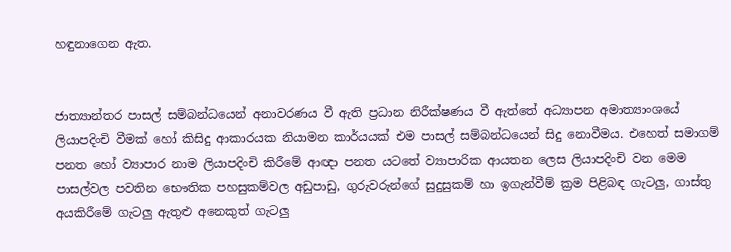හඳුනාගෙන ඇත.


ජාත්‍යාන්තර පාසල් සම්බන්ධයෙන් අනාවරණය වී ඇති ප්‍රධාන නිරීක්ෂණය වී ඇත්තේ අධ්‍යාපන අමාත්‍යාංශයේ ලියාපදිංචි වීමක් හෝ කිසිදු ආකාරයක නියාමන කාර්යයක් එම පාසල් සම්බන්ධයෙන් සිදු නොවීමය. එහෙත් සමාගම් පනත හෝ ව්‍යාපාර නාම ලියාපදිංචි කිරීමේ ආඥා පනත යටතේ ව්‍යාපාරික ආයතන ලෙස ලියාපදිංචි වන මෙම පාසල්වල පවතින භෞතික පහසුකම්වල අඩුපාඩු, ගුරුවරුන්ගේ සුදුසුකම් හා ඉගැන්වීම් ක්‍රම පිළිබඳ ගැටලු, ගාස්තු අයකිරීමේ ගැටලු ඇතුළු අනෙකුත් ගැටලු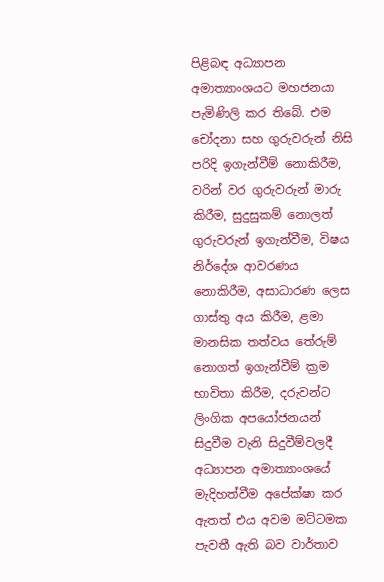පිළිබඳ අධ්‍යාපන අමාත්‍යාංශයට මහජනයා පැමිණිලි කර තිබේ. එම චෝදනා සහ ගුරුවරුන් නිසි පරිදි ඉගැන්වීම් නොකිරීම, වරින් වර ගුරුවරුන් මාරු කිරීම, සුදුසුකම් නොලත් ගුරුවරුන් ඉගැන්වීම, විෂය නිර්දේශ ආවරණය නොකිරීම, අසාධාරණ ලෙස ගාස්තු අය කිරීම, ළමා මානසික තත්වය තේරුම් නොගත් ඉගැන්වීම් ක්‍රම භාවිතා කිරීම, දරුවන්ට ලිංගික අපයෝජනයන් සිදුවීම වැනි සිදුවීම්වලදී අධ්‍යාපන අමාත්‍යාංශයේ මැදිහත්වීම අපේක්ෂා කර ඇතත් එය අවම මට්ටමක පැවතී ඇති බව වාර්තාව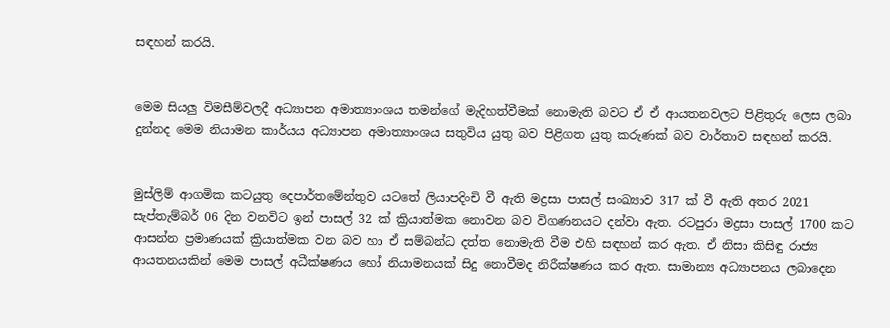සඳහන් කරයි.


මෙම සියලු විමසීම්වලදී අධ්‍යාපන අමාත්‍යාංශය තමන්ගේ මැදිහත්වීමක් නොමැති බවට ඒ ඒ ආයතනවලට පිළිතුරු ලෙස ලබා දුන්නද මෙම නියාමන කාර්යය අධ්‍යාපන අමාත්‍යාංශය සතුවිය යුතු බව පිළිගත යුතු කරුණක් බව වාර්තාව සඳහන් කරයි.


මුස්ලිම් ආගමික කටයුතු දෙපාර්තමේන්තුව යටතේ ලියාපදිංචි වී ඇති මද්‍රසා පාසල් සංඛ්‍යාව 317 ක් වී ඇති අතර 2021 සැප්තැම්බර් 06 දින වනවිට ඉන් පාසල් 32 ක් ක්‍රියාත්මක නොවන බව විගණනයට දන්වා ඇත. රටපුරා මද්‍රසා පාසල් 1700 කට ආසන්න ප්‍රමාණයක් ක්‍රියාත්මක වන බව හා ඒ සම්බන්ධ දත්ත නොමැති වීම එහි සඳහන් කර ඇත. ඒ නිසා කිසිඳු රාජ්‍ය ආයතනයකින් මෙම පාසල් අධීක්ෂණය හෝ නියාමනයක් සිදු නොවීමද නිරීක්ෂණය කර ඇත. සාමාන්‍ය අධ්‍යාපනය ලබාදෙන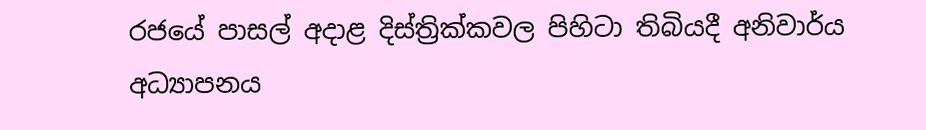රජයේ පාසල් අදාළ දිස්ත්‍රික්කවල පිහිටා තිබියදී අනිවාර්ය අධ්‍යාපනය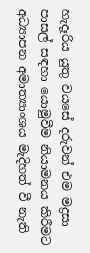හැදෑරිය යුතු වයසේ දරුවන් එම මද්‍රසා පාසල් සඳහා යොමුවීම නියාමනය කිරීමට අධ්‍යාපන අමාත්‍යාංශය මැදිහත් වී නැති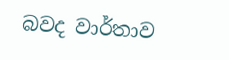බවද වාර්තාව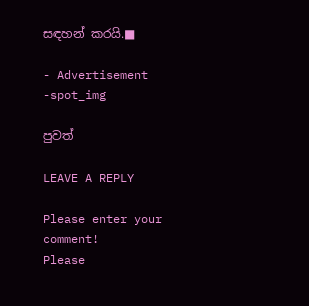සඳහන් කරයි.■

- Advertisement -spot_img

පුවත්

LEAVE A REPLY

Please enter your comment!
Please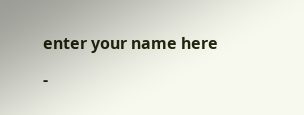enter your name here

-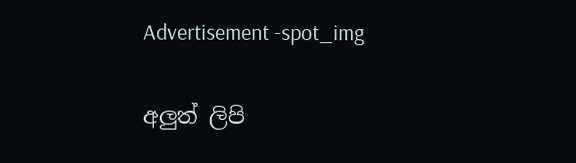Advertisement -spot_img

අලුත් ලිපි